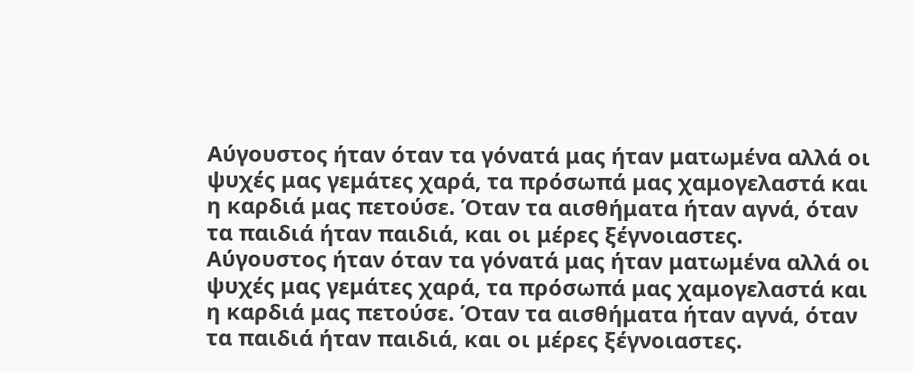Αύγουστος ήταν όταν τα γόνατά μας ήταν ματωμένα αλλά οι ψυχές μας γεμάτες χαρά, τα πρόσωπά μας χαμογελαστά και η καρδιά μας πετούσε. Όταν τα αισθήματα ήταν αγνά, όταν τα παιδιά ήταν παιδιά, και οι μέρες ξέγνοιαστες.
Αύγουστος ήταν όταν τα γόνατά μας ήταν ματωμένα αλλά οι ψυχές μας γεμάτες χαρά, τα πρόσωπά μας χαμογελαστά και η καρδιά μας πετούσε. Όταν τα αισθήματα ήταν αγνά, όταν τα παιδιά ήταν παιδιά, και οι μέρες ξέγνοιαστες.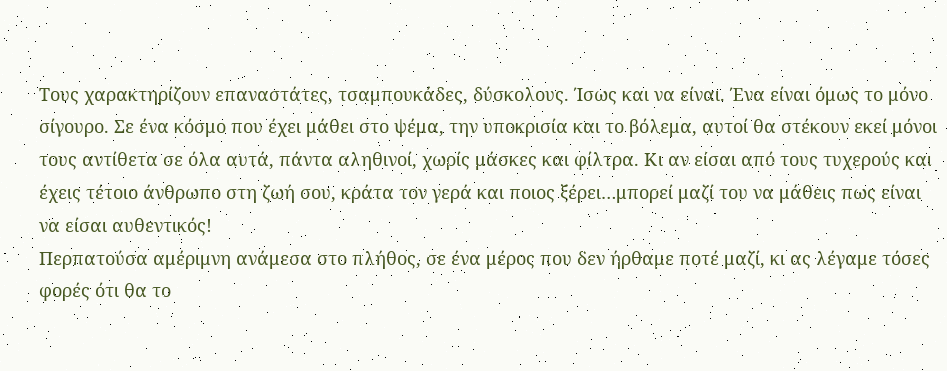Τους χαρακτηρίζουν επαναστάτες, τσαμπουκάδες, δύσκολους. Ίσως και να είναι. Ένα είναι όμως το μόνο σίγουρο. Σε ένα κόσμο που έχει μάθει στο ψέμα, την υποκρισία και το βόλεμα, αυτοί θα στέκουν εκεί μόνοι τους αντίθετα σε όλα αυτά, πάντα αληθινοί, χωρίς μάσκες και φίλτρα. Κι αν είσαι από τους τυχερούς και έχεις τέτοιο άνθρωπο στη ζωή σου, κράτα τον γερά και ποιος ξέρει…μπορεί μαζί του να μάθεις πως είναι να είσαι αυθεντικός!
Περπατούσα αμέριμνη ανάμεσα στο πλήθος, σε ένα μέρος που δεν ήρθαμε ποτέ μαζί, κι ας λέγαμε τόσες φορές ότι θα το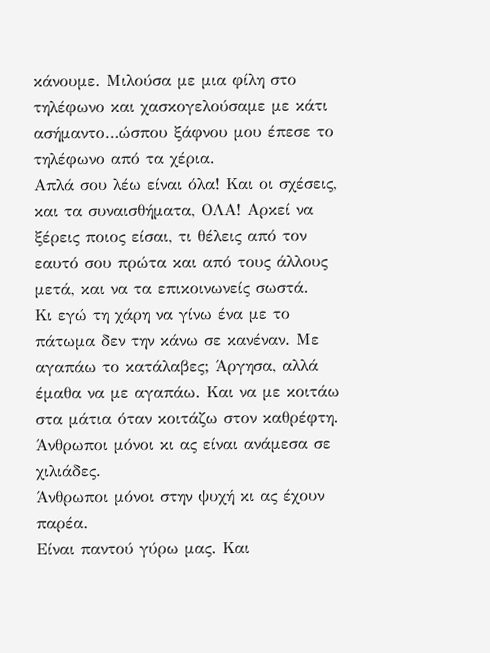κάνουμε. Μιλούσα με μια φίλη στο τηλέφωνο και χασκογελούσαμε με κάτι ασήμαντο…ώσπου ξάφνου μου έπεσε το τηλέφωνο από τα χέρια.
Απλά σου λέω είναι όλα! Και οι σχέσεις, και τα συναισθήματα, ΟΛΑ! Αρκεί να ξέρεις ποιος είσαι, τι θέλεις από τον εαυτό σου πρώτα και από τους άλλους μετά, και να τα επικοινωνείς σωστά.
Κι εγώ τη χάρη να γίνω ένα με το πάτωμα δεν την κάνω σε κανέναν. Με αγαπάω το κατάλαβες; Άργησα, αλλά έμαθα να με αγαπάω. Και να με κοιτάω στα μάτια όταν κοιτάζω στον καθρέφτη.
Άνθρωποι μόνοι κι ας είναι ανάμεσα σε χιλιάδες.
Άνθρωποι μόνοι στην ψυχή κι ας έχουν παρέα.
Είναι παντού γύρω μας. Και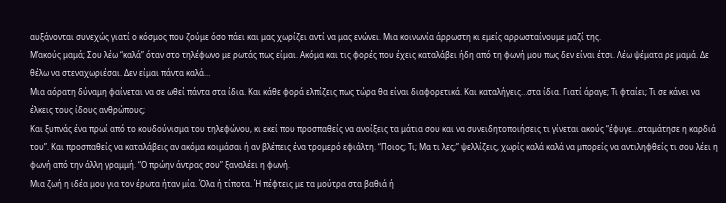αυξάνονται συνεχώς γιατί ο κόσμος που ζούμε όσο πάει και μας χωρίζει αντί να μας ενώνει. Μια κοινωνία άρρωστη κι εμείς αρρωσταίνουμε μαζί της.
Μ’ακούς μαμά; Σου λέω “καλά” όταν στο τηλέφωνο με ρωτάς πως είμαι. Ακόμα και τις φορές που έχεις καταλάβει ήδη από τη φωνή μου πως δεν είναι έτσι. Λέω ψέματα ρε μαμά. Δε θέλω να στεναχωριέσαι. Δεν είμαι πάντα καλά…
Μια αόρατη δύναμη φαίνεται να σε ωθεί πάντα στα ίδια. Και κάθε φορά ελπίζεις πως τώρα θα είναι διαφορετικά. Και καταλήγεις…στα ίδια. Γιατί άραγε; Τι φταίει; Τι σε κάνει να έλκεις τους ίδους ανθρώπους;
Και ξυπνάς ένα πρωί από το κουδούνισμα του τηλεφώνου, κι εκεί που προσπαθείς να ανοίξεις τα μάτια σου και να συνειδητοποιήσεις τι γίνεται ακούς “έφυγε…σταμάτησε η καρδιά του”. Και προσπαθείς να καταλάβεις αν ακόμα κοιμάσαι ή αν βλέπεις ένα τρομερό εφιάλτη. “Ποιος; Τι; Μα τι λες;” ψελλίζεις, χωρίς καλά καλά να μπορείς να αντιληφθείς τι σου λέει η φωνή από την άλλη γραμμή. “Ο πρώην άντρας σου” ξαναλέει η φωνή.
Μια ζωή η ιδέα μου για τον έρωτα ήταν μία. Όλα ή τίποτα. Ή πέφτεις με τα μούτρα στα βαθιά ή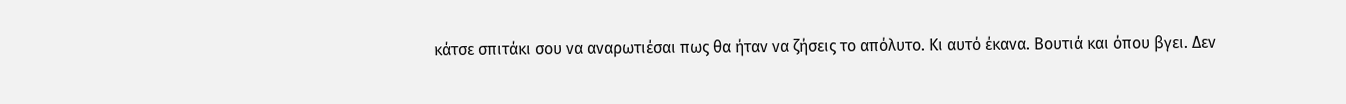κάτσε σπιτάκι σου να αναρωτιέσαι πως θα ήταν να ζήσεις το απόλυτο. Κι αυτό έκανα. Βουτιά και όπου βγει. Δεν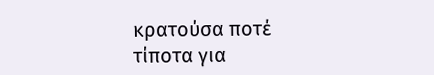κρατούσα ποτέ τίποτα για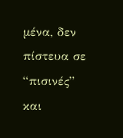μένα, δεν πίστευα σε “πισινές” και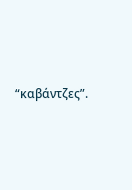“καβάντζες”.